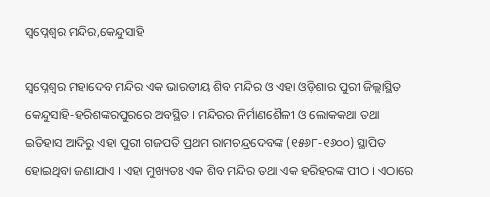ସ୍ଵପ୍ନେଶ୍ଵର ମନ୍ଦିର,କେନ୍ଦୁସାହି

ସ୍ୱପ୍ନେଶ୍ୱର ମହାଦେବ ମନ୍ଦିର ଏକ ଭାରତୀୟ ଶିବ ମନ୍ଦିର ଓ ଏହା ଓଡ଼ିଶାର ପୁରୀ ଜିଲ୍ଲାସ୍ଥିତ କେନ୍ଦୁସାହି-ହରିଶଙ୍କରପୁରରେ ଅବସ୍ଥିତ । ମନ୍ଦିରର ନିର୍ମାଣଶୈଳୀ ଓ ଲୋକକଥା ତଥା ଇତିହାସ ଆଦିରୁ ଏହା ପୁରୀ ଗଜପତି ପ୍ରଥମ ରାମଚନ୍ଦ୍ରଦେବଙ୍କ (୧୫୬୮-୧୬୦୦) ସ୍ଥାପିତ ହୋଇଥିବା ଜଣାଯାଏ । ଏହା ମୁଖ୍ୟତଃ ଏକ ଶିବ ମନ୍ଦିର ତଥା ଏକ ହରିହରଙ୍କ ପୀଠ । ଏଠାରେ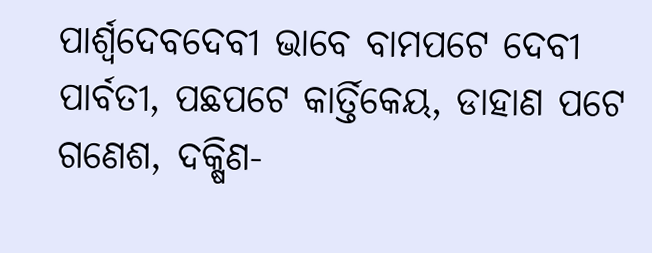ପାର୍ଶ୍ୱଦେବଦେବୀ ଭାବେ ବାମପଟେ ଦେବୀ ପାର୍ବତୀ, ପଛପଟେ କାର୍ତ୍ତିକେୟ, ଡାହାଣ ପଟେ ଗଣେଶ, ଦକ୍ଷିଣ-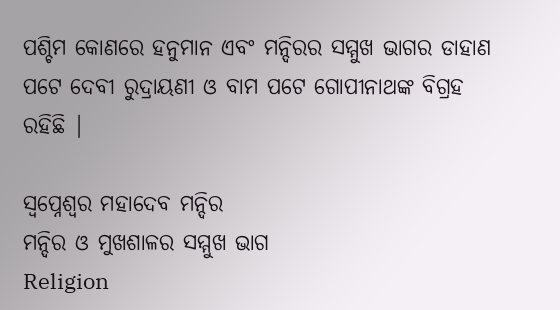ପଶ୍ଚିମ କୋଣରେ ହନୁମାନ ଏବଂ ମନ୍ଦିରର ସମ୍ମୁଖ ଭାଗର ଡାହାଣ ପଟେ ଦେବୀ ରୁଦ୍ରାୟଣୀ ଓ ବାମ ପଟେ ଗୋପୀନାଥଙ୍କ ବିଗ୍ରହ ରହିଛି |

ସ୍ୱପ୍ନେଶ୍ୱର ମହାଦେବ ମନ୍ଦିର
ମନ୍ଦିର ଓ ମୁଖଶାଳର ସମ୍ମୁଖ ଭାଗ
Religion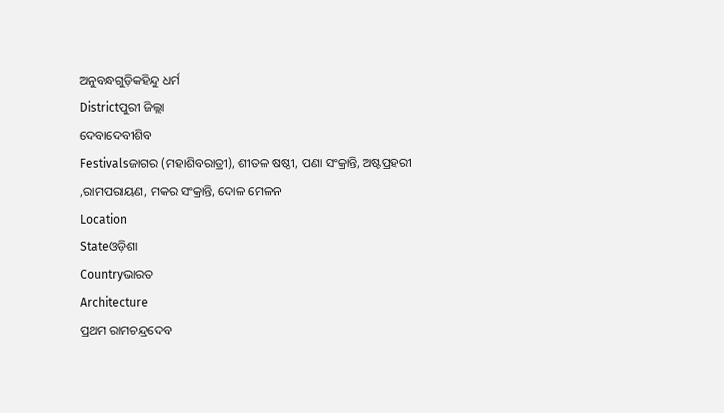ଅନୁବନ୍ଧଗୁଡ଼ିକହିନ୍ଦୁ ଧର୍ମ
Districtପୁରୀ ଜିଲ୍ଲା
ଦେବାଦେବୀଶିବ
Festivalsଜାଗର (ମହାଶିବରାତ୍ରୀ), ଶୀତଳ ଷଷ୍ଠୀ, ପଣା ସଂକ୍ରାନ୍ତି, ଅଷ୍ଟପ୍ରହରୀ ,ରାମପରାୟଣ, ମକର ସଂକ୍ରାନ୍ତି, ଦୋଳ ମେଳନ
Location
Stateଓଡ଼ିଶା
Countryଭାରତ
Architecture
ପ୍ରଥମ ରାମଚନ୍ଦ୍ରଦେବ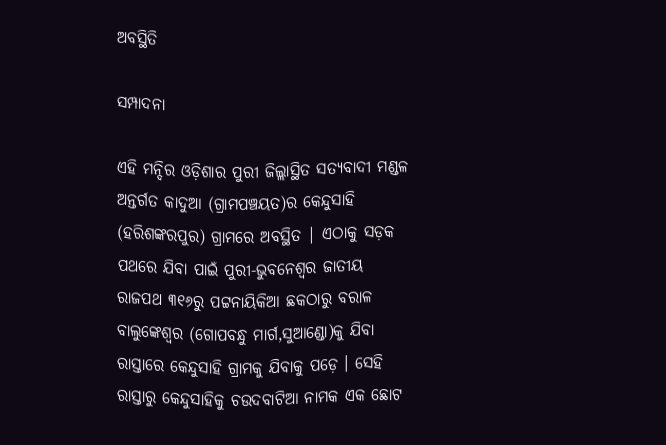ଅବସ୍ଥିତି

ସମ୍ପାଦନା

ଏହି ମନ୍ଦିର ଓଡ଼ିଶାର ପୁରୀ ଜିଲ୍ଲାସ୍ଥିତ ସତ୍ୟବାଦୀ ମଣ୍ଡଳ ଅନ୍ତର୍ଗତ କାଦୁଆ (ଗ୍ରାମପଞ୍ଚୟତ)ର କେନ୍ଦୁସାହି (ହରିଶଙ୍କରପୁର) ଗ୍ରାମରେ ଅବସ୍ଥିତ | ଏଠାକୁ ସଡ଼କ ପଥରେ ଯିବା ପାଇଁ ପୁରୀ-ଭୁବନେଶ୍ୱର ଜାତୀୟ ରାଜପଥ ୩୧୬ରୁ ପଟ୍ଟନାୟିକିଆ ଛକଠାରୁ ବରାଳ ବାଲୁଙ୍କେଶ୍ୱର (ଗୋପବନ୍ଧୁ ମାର୍ଗ,ସୁଆଣ୍ଡୋ)କୁ ଯିବା ରାସ୍ତାରେ କେନ୍ଦୁସାହି ଗ୍ରାମକୁ ଯିବାକୁ ପଡ଼େ । ସେହି ରାସ୍ତାରୁ କେନ୍ଦୁସାହିକୁ ଚଉଦବାଟିଆ ନାମକ ଏକ ଛୋଟ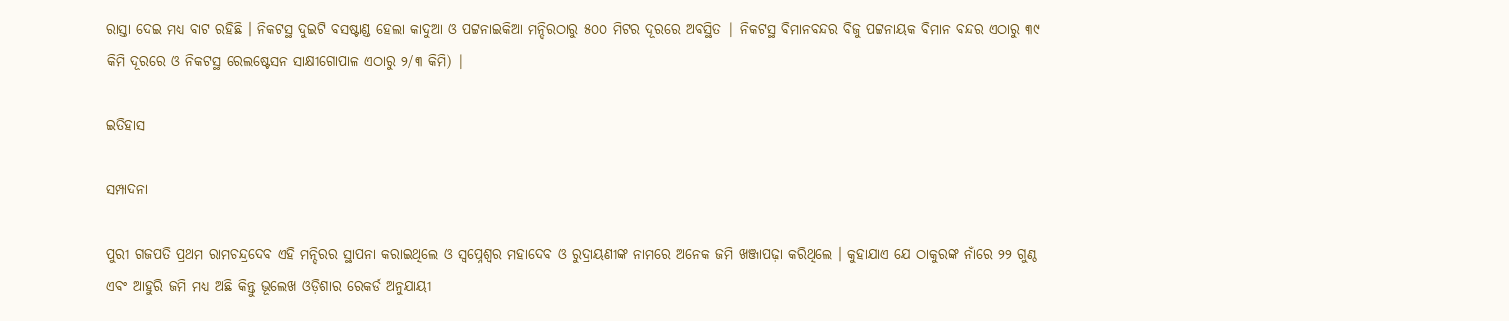ରାସ୍ତା ଦେଇ ମଧ୍ୟ ବାଟ ରହିଛି । ନିକଟସ୍ଥ ଦୁଇଟି ବସଷ୍ଟାଣ୍ଡ ହେଲା କାଦୁଆ ଓ ପଟ୍ଟନାଇକିଆ ମନ୍ଦିରଠାରୁ ୫୦୦ ମିଟର ଦୂରରେ ଅବସ୍ଥିତ | ନିକଟସ୍ଥ ବିମାନବନ୍ଦର ବିଜୁ ପଟ୍ଟନାୟକ ବିମାନ ବନ୍ଦର ଏଠାରୁ ୩୯ କିମି ଦୂରରେ ଓ ନିକଟସ୍ଥ ରେଲଷ୍ଟେସନ ସାକ୍ଷୀଗୋପାଳ ଏଠାରୁ ୨/୩ କିମି) |

ଇତିହାସ

ସମ୍ପାଦନା

ପୁରୀ ଗଜପତି ପ୍ରଥମ ରାମଚନ୍ଦ୍ରଦେବ ଏହି ମନ୍ଦିରର ସ୍ଥାପନା କରାଇଥିଲେ ଓ ସ୍ୱପ୍ନେଶ୍ୱର ମହାଦେବ ଓ ରୁଦ୍ରାୟଣୀଙ୍କ ନାମରେ ଅନେକ ଜମି ଖଞ୍ଜାପଢ଼ା କରିଥିଲେ । କୁହାଯାଏ ଯେ ଠାକୁରଙ୍କ ନାଁରେ ୨୨ ଗୁଣ୍ଠ ଏବଂ ଆହୁରି ଜମି ମଧ୍ୟ ଅଛି କିନ୍ତୁ ଭୂଲେଖ ଓଡ଼ିଶାର ରେକର୍ଡ ଅନୁଯାୟୀ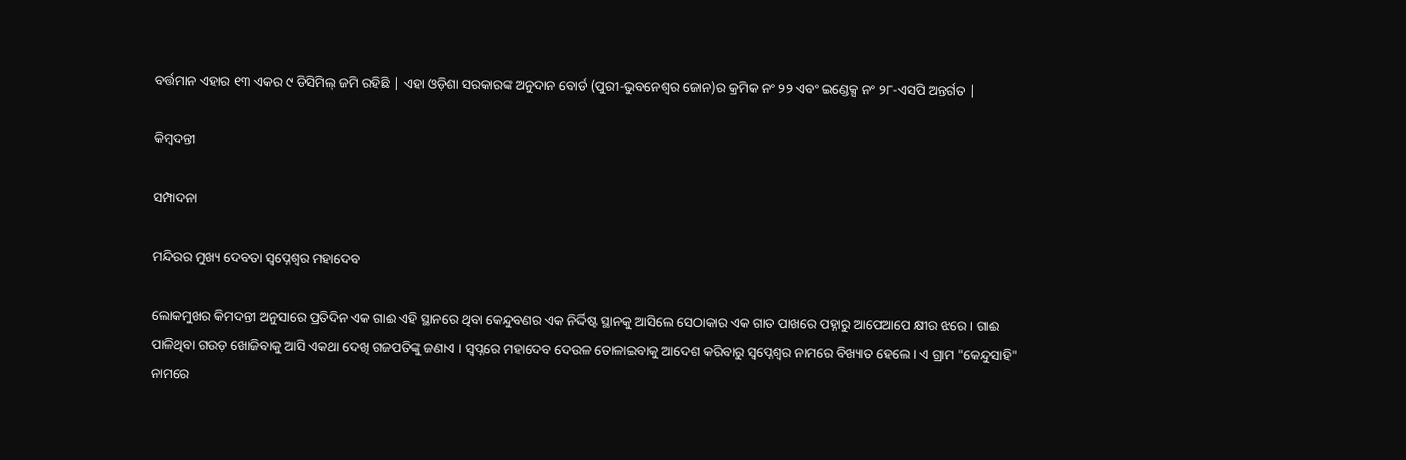ବର୍ତ୍ତମାନ ଏହାର ୧୩ ଏକର ୯ ଡିସିମିଲ୍ ଜମି ରହିଛି | ଏହା ଓଡ଼ିଶା ସରକାରଙ୍କ ଅନୁଦାନ ବୋର୍ଡ (ପୁରୀ-ଭୁବନେଶ୍ବର ଜୋନ)ର କ୍ରମିକ ନଂ ୨୨ ଏବଂ ଇଣ୍ଡେକ୍ସ ନଂ ୨୮-ଏସପି ଅନ୍ତର୍ଗତ |

କିମ୍ବଦନ୍ତୀ

ସମ୍ପାଦନା

ମନ୍ଦିରର ମୁଖ୍ୟ ଦେବତା ସ୍ୱପ୍ନେଶ୍ୱର ମହାଦେବ

ଲୋକମୁଖର କିମଦନ୍ତୀ ଅନୁସାରେ ପ୍ରତିଦିନ ଏକ ଗାଈ ଏହି ସ୍ଥାନରେ ଥିବା କେନ୍ଦୁବଣର ଏକ ନିର୍ଦ୍ଦିଷ୍ଟ ସ୍ଥାନକୁ ଆସିଲେ ସେଠାକାର ଏକ ଗାତ ପାଖରେ ପହ୍ନାରୁ ଆପେଆପେ କ୍ଷୀର ଝରେ । ଗାଈ ପାଳିଥିବା ଗଉଡ଼ ଖୋଜିବାକୁ ଆସି ଏକଥା ଦେଖି ଗଜପତିଙ୍କୁ ଜଣାଏ । ସ୍ୱପ୍ନରେ ମହାଦେବ ଦେଉଳ ତୋଳାଇବାକୁ ଆଦେଶ କରିବାରୁ ସ୍ୱପ୍ନେଶ୍ୱର ନାମରେ ବିଖ୍ୟାତ ହେଲେ। ଏ ଗ୍ରାମ "କେନ୍ଦୁସାହି" ନାମରେ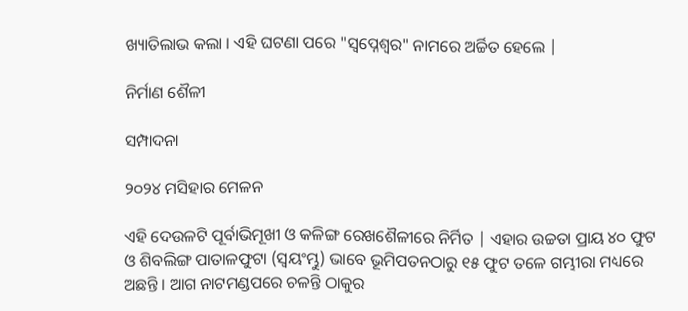ଖ୍ୟାତିଲାଭ କଲା । ଏହି ଘଟଣା ପରେ "ସ୍ୱପ୍ନେଶ୍ୱର" ନାମରେ ଅର୍ଚ୍ଚିତ ହେଲେ |

ନିର୍ମାଣ ଶୈଳୀ

ସମ୍ପାଦନା

୨୦୨୪ ମସିହାର ମେଳନ

ଏହି ଦେଉଳଟି ପୂର୍ବାଭିମୂଖୀ ଓ କଳିଙ୍ଗ ରେଖଶୈଳୀରେ ନିର୍ମିତ | ଏହାର ଉଚ୍ଚତା ପ୍ରାୟ ୪୦ ଫୁଟ ଓ ଶିବଲିଙ୍ଗ ପାତାଳଫୁଟା (ସ୍ୱୟଂମ୍ଭୁ) ଭାବେ ଭୂମିପତନଠାରୁ ୧୫ ଫୁଟ ତଳେ ଗମ୍ଭୀରା ମଧ୍ୟରେ ଅଛନ୍ତି । ଆଗ ନାଟମଣ୍ଡପରେ ଚଳନ୍ତି ଠାକୁର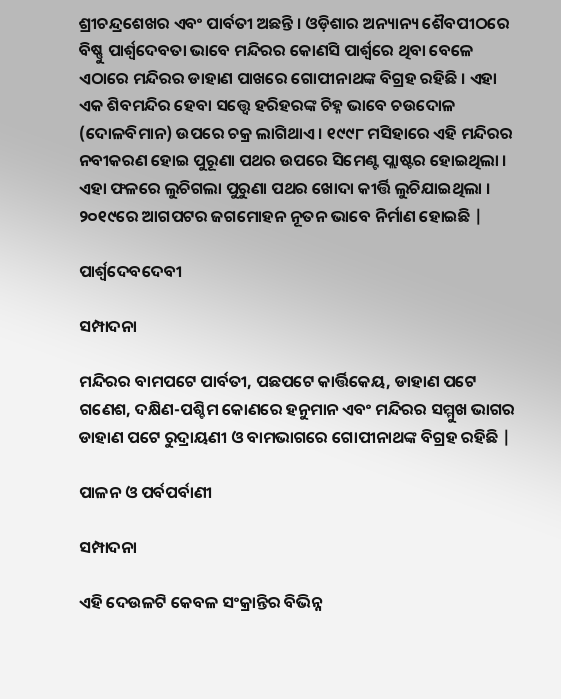ଶ୍ରୀଚନ୍ଦ୍ରଶେଖର ଏବଂ ପାର୍ବତୀ ଅଛନ୍ତି । ଓଡ଼ିଶାର ଅନ୍ୟାନ୍ୟ ଶୈବପୀଠରେ ବିଷ୍ଣୁ ପାର୍ଶ୍ବଦେବତା ଭାବେ ମନ୍ଦିରର କୋଣସି ପାର୍ଶ୍ବରେ ଥିବା ବେଳେ ଏଠାରେ ମନ୍ଦିରର ଡାହାଣ ପାଖରେ ଗୋପୀନାଥଙ୍କ ବିଗ୍ରହ ରହିଛି । ଏହା ଏକ ଶିବମନ୍ଦିର ହେବା ସତ୍ତ୍ୱେ ହରିହରଙ୍କ ଚିହ୍ନ ଭାବେ ଚଉଦୋଳ (ଦୋଳବିମାନ) ଉପରେ ଚକ୍ର ଲାଗିଥାଏ । ୧୯୯୮ ମସିହାରେ ଏହି ମନ୍ଦିରର ନବୀକରଣ ହୋଇ ପୁରୂଣା ପଥର ଉପରେ ସିମେଣ୍ଟ ପ୍ଲାଷ୍ଟର ହୋଇଥିଲା । ଏହା ଫଳରେ ଲୁଚିଗଲା ପୁରୁଣା ପଥର ଖୋଦା କୀର୍ତ୍ତି ଲୁଚିଯାଇଥିଲା । ୨୦୧୯ରେ ଆଗପଟର ଜଗମୋହନ ନୂତନ ଭାବେ ନିର୍ମାଣ ହୋଇଛି |

ପାର୍ଶ୍ୱଦେବଦେବୀ

ସମ୍ପାଦନା

ମନ୍ଦିରର ବାମପଟେ ପାର୍ବତୀ, ପଛପଟେ କାର୍ତ୍ତିକେୟ, ଡାହାଣ ପଟେ ଗଣେଶ, ଦକ୍ଷିଣ-ପଶ୍ଚିମ କୋଣରେ ହନୁମାନ ଏବଂ ମନ୍ଦିରର ସମ୍ମୁଖ ଭାଗର ଡାହାଣ ପଟେ ରୁଦ୍ରାୟଣୀ ଓ ବାମଭାଗରେ ଗୋପୀନାଥଙ୍କ ବିଗ୍ରହ ରହିଛି |

ପାଳନ ଓ ପର୍ବପର୍ବାଣୀ

ସମ୍ପାଦନା

ଏହି ଦେଉଳଟି କେବଳ ସଂକ୍ରାନ୍ତିର ବିଭିନ୍ନ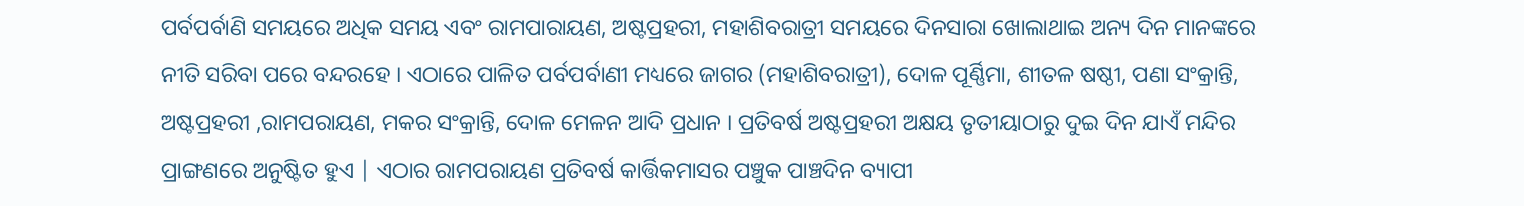ପର୍ବପର୍ବାଣି ସମୟରେ ଅଧିକ ସମୟ ଏବଂ ରାମପାରାୟଣ, ଅଷ୍ଟପ୍ରହରୀ, ମହାଶିବରାତ୍ରୀ ସମୟରେ ଦିନସାରା ଖୋଲାଥାଇ ଅନ୍ୟ ଦିନ ମାନଙ୍କରେ ନୀତି ସରିବା ପରେ ବନ୍ଦରହେ । ଏଠାରେ ପାଳିତ ପର୍ବପର୍ବାଣୀ ମଧ୍ୟରେ ଜାଗର (ମହାଶିବରାତ୍ରୀ), ଦୋଳ ପୂର୍ଣ୍ଣିମା, ଶୀତଳ ଷଷ୍ଠୀ, ପଣା ସଂକ୍ରାନ୍ତି, ଅଷ୍ଟପ୍ରହରୀ ,ରାମପରାୟଣ, ମକର ସଂକ୍ରାନ୍ତି, ଦୋଳ ମେଳନ ଆଦି ପ୍ରଧାନ । ପ୍ରତିବର୍ଷ ଅଷ୍ଟପ୍ରହରୀ ଅକ୍ଷୟ ତୃତୀୟାଠାରୁ ଦୁଇ ଦିନ ଯାଏଁ ମନ୍ଦିର ପ୍ରାଙ୍ଗଣରେ ଅନୁଷ୍ଟିତ ହୁଏ | ଏଠାର ରାମପରାୟଣ ପ୍ରତିବର୍ଷ କାର୍ତ୍ତିକମାସର ପଞ୍ଚୁକ ପାଞ୍ଚଦିନ ବ୍ୟାପୀ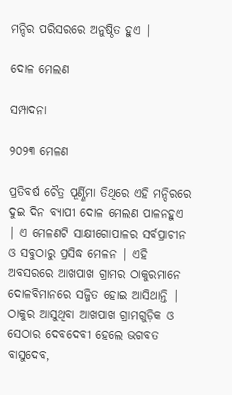ମନ୍ଦିର ପରିସରରେ ଅନୁଷ୍ଠିତ ହୁଏ |

ଦୋଳ ମେଲଣ

ସମ୍ପାଦନା

୨୦୨୩ ମେଳଣ

ପ୍ରତିବର୍ଷ ଚୈତ୍ର ପୂର୍ଣ୍ଣିମା ତିଥିରେ ଏହି ମନ୍ଦିରରେ ଦୁଇ ଦିନ ବ୍ୟାପୀ ଦୋଳ ମେଲଣ ପାଳନହୁଏ | ଏ ମେଳଣଟି ସାକ୍ଷୀଗୋପାଳର ସର୍ବପ୍ରାଚୀନ ଓ ସବୁଠାରୁ ପ୍ରସିଦ୍ଧ ମେଳନ | ଏହି ଅବସରରେ ଆଖପାଖ ଗ୍ରାମର ଠାକୁରମାନେ ଦୋଳବିମାନରେ ସଜ୍ଜିତ ହୋଇ ଆସିଥାନ୍ତି | ଠାକୁର ଆସୁଥିବା ଆଖପାଖ ଗ୍ରାମଗୁଡ଼ିକ ଓ ସେଠାର ଦେବଦେବୀ ହେଲେ ଭଗବତ ବାସୁଦେବ,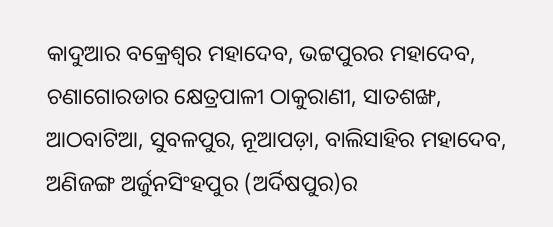କାଦୁଆର ବକ୍ରେଶ୍ୱର ମହାଦେବ, ଭଟ୍ଟପୁରର ମହାଦେବ, ଚଣାଗୋରଡାର କ୍ଷେତ୍ରପାଳୀ ଠାକୁରାଣୀ, ସାତଶଙ୍ଖ, ଆଠବାଟିଆ, ସୁବଳପୁର, ନୂଆପଡ଼ା, ବାଲିସାହିର ମହାଦେବ, ଅଣିଜଙ୍ଗ ଅର୍ଜୁନସିଂହପୁର (ଅର୍ଦିଷପୁର)ର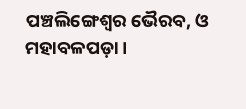ପଞ୍ଚଲିଙ୍ଗେଶ୍ୱର ଭୈରବ, ଓ ମହାବଳପଡ଼ା ।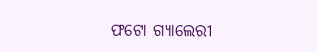ଫଟୋ ଗ୍ୟାଲେରୀ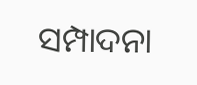ସମ୍ପାଦନା